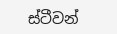ස්ටීවන්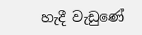හැදී වැඩුණේ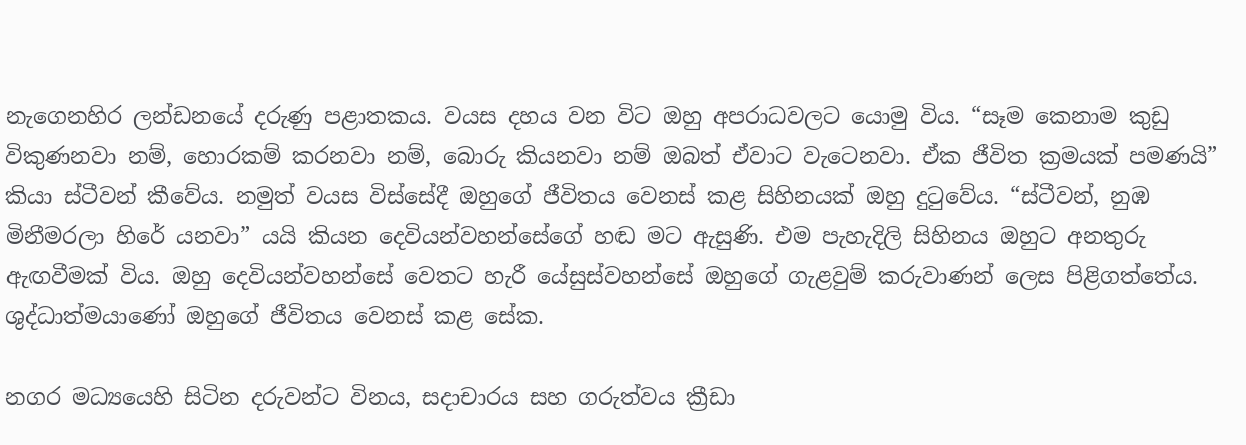නැගෙනහිර ලන්ඩනයේ දරුණු පළාතකය. වයස දහය වන විට ඔහු අපරාධවලට යොමු විය. “සෑම කෙනාම කුඩු විකුණනවා නම්, හොරකම් කරනවා නම්, බොරු කියනවා නම් ඔබත් ඒවාට වැටෙනවා. ඒක ජීවිත ක්‍රමයක් පමණයි” කියා ස්ටීවන් කීවේය. නමුත් වයස විස්සේදී ඔහුගේ ජීවිතය වෙනස් කළ සිහිනයක් ඔහු දුටුවේය. “ස්ටීවන්, නුඹ මිනීමරලා හිරේ යනවා” යයි කියන දෙවියන්වහන්සේගේ හඬ මට ඇසුණි. එම පැහැදිලි සිහිනය ඔහුට අනතුරු ඇඟවීමක් විය. ඔහු දෙවියන්වහන්සේ වෙතට හැරී යේසුස්වහන්සේ ඔහුගේ ගැළවුම් කරුවාණන් ලෙස පිළිගත්තේය. ශුද්ධාත්මයාණෝ ඔහුගේ ජීවිතය වෙනස් කළ සේක.

නගර මධ්‍යයෙහි සිටින දරුවන්ට විනය, සදාචාරය සහ ගරුත්වය ක්‍රීඩා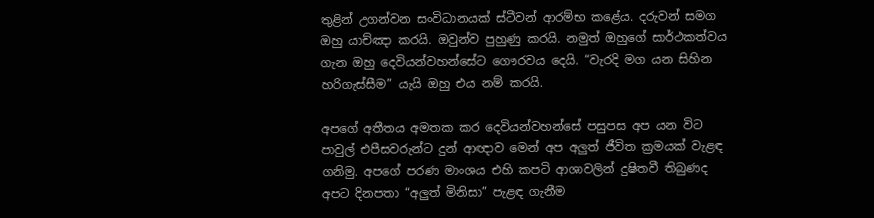තුළින් උගන්වන සංවිධානයක් ස්ටීවන් ආරම්භ කළේය. දරුවන් සමග ඔහු යාච්ඤා කරයි. ඔවුන්ව පුහුණු කරයි. නමුත් ඔහුගේ සාර්ථකත්වය ගැන ඔහු දෙවියන්වහන්සේට ගෞරවය දෙයි. “වැරදි මග යන සිහින හරිගැස්සීම” යැයි ඔහු එය නම් කරයි.

අපගේ අතීතය අමතක කර දෙවියන්වහන්සේ පසුපස අප යන විට පාවුල් එපීසවරුන්ට දුන් ආඥාව මෙන් අප අලුත් ජීවිත ක්‍රමයක් වැළඳ ගනිමු. අපගේ පරණ මාංශය එහි කපටි ආශාවලින් දුෂිතවී තිබුණද අපට දිනපතා “අලුත් මිනිසා” පැළඳ ගැනීම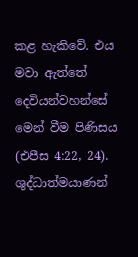කළ හැකිවේ. එය මවා ඇත්තේ දෙවියන්වහන්සේ මෙන් වීම පිණිසය (එපීස 4:22, 24). ශුද්ධාත්මයාණන්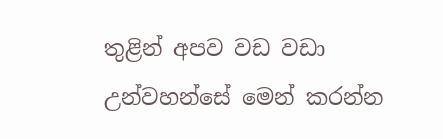තුළින් අපව වඩ වඩා උන්වහන්සේ මෙන් කරන්න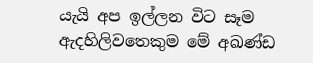යැයි අප ඉල්ලන විට සෑම ඇදහිලිවතෙකුම මේ අඛණ්ඩ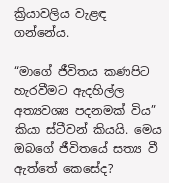ක්‍රියාවලිය වැළඳ ගන්නේය.

“මාගේ ජීවිතය කණපිට හැරවීමට ඇදහිල්ල අත්‍යවශ්‍ය පදනමක් විය” කියා ස්ටීවන් කියයි. මෙය ඔබගේ ජීවිතයේ සත්‍ය වී ඇත්තේ කෙසේද?